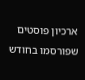ארכיון פוסטים שפורסמו בחודש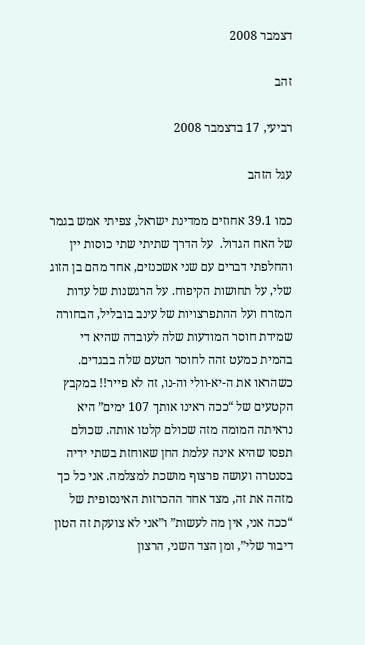דצמבר 2008

זהב

רביעי, 17 בדצמבר 2008

עגל הזהב

כמו 39.1 אחוזים ממדינת ישראל, צפיתי אמש בגמר של האח הגדול.  על הדרך שתיתי שתי כוסות יין והחלפתי דברים עם שני אשכנזים, אחד מהם בן הזוג שלי, על תחושות הקיפוח. על הרגשנות של עדות המזרח ועל ההתפרצויות של עינב בובליל, הבחורה שמידת חוסר המודעות שלה לעובדה שהיא די בהמית כמעט זהה לחוסר הטעם שלה בבגדים. כשהראו את ה-יא-וולי וה-נו, זה לא פייר!! במקבץ הקטעים של “ככה ראינו אותך 107 ימים” היא נראיתה המומה מזה שכולם קלטו אותה. שכולם תפסו שהיא אינה עלמת החן שאוחזת בשתי ידיה בסנטרה ועושה פרצוף מושכת למצלמה. אני כל כך מזהה את זה, מצד אחד ההכרזות האינסופית של “ככה אני, אין מה לעשות” ו”אני לא צועקת זה הטון דיבור שלי”, ומן הצד השני, הרצון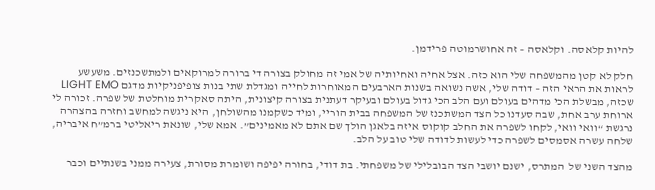להיות קלאסה. וקלאסה – זה אחושרמוטה פרידמן.

חלק לא קטן מהמשפחה שלי הוא כזה. אצל אחיה ואחיותיה של אמי זה מחולק בצורה די ברורה למרוקאים ולמתשכנזים. משעשע לראות את הראי הזה – דודה שלי, אשה נשואה בשנות הארבעים המאוחרות לחייה ומגדלת שתי בנות צופיפניקיות מדגם LIGHT EMO שכזה, מבשלת הכי מדהים בעולם ועם הלב הכי גדול בעולם ובעיקר דעתנית בצורה קיצונית, היתה סאקרית מוחלטת של שפרה. זכורה לי ארוחת ערב אחת, שבה סעדנו כל הצד המשתכנז של המשפחה בבית הוריי, ומיד כשקמנו מהשולחן, היא ניגשה למחשב וחזרה בהצהרה נרגשת “וואי וואי, לקחו לשפרה את החלב קוקוס איזה בלאגן הולך שם אתם לא מאמינים”. אמא שלי, שונאת ריאליטי ברמ”ח איבריה, שלחה עשרה אסמסים לשפרה כדי לעשות לדודה שלי טוב על הלב.

מהצד השני של  המתרס, ישנם יושבי הצד הבובלילי של משפחתי. בת דודי, בחורה יפיפה ושומרת מסורת, צעירה ממני בשנתיים וכבר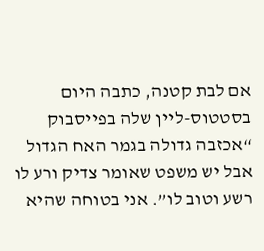אם לבת קטנה, כתבה היום בסטטוס-ליין שלה בפייסבוק “אכזבה גדולה בגמר האח הגדול אבל יש משפט שאומר צדיק ורע לו רשע וטוב לו”. אני בטוחה שהיא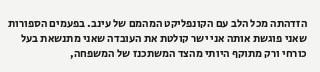הזדהתה מכל הלב עם הקונפליקט המהמם של עינב. בפעמים הספורות שאני פוגשת אותה אני ישר קולטת את העובדה שאני מתנשאת בעל כורחי ורק מתוקף היותי מהצד המשתכנז של המשפחה,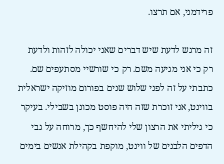פרידמני, אם תרצו.

זה מרגש לדעת שיש דברים שאני יכולה לזהות ולדעת רק כי אני מגיעה משם. רק כי שורשיי מסתעפים שם. כתבתי על זה לפני שלוש שנים בפורום מוזיקה ישראלית בווינט, אני זוכרת שזה היה פוסט מכונן בשבילי. בעיקר כי גיליתי את הרצון שלי להיחשף כך, מרוחה על גבי הדפים הלבנים של ווינט, מוקפת בקהילת אנשים בימים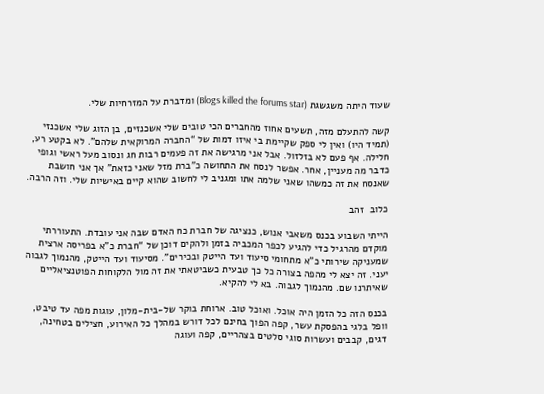שעוד היתה משגשגת (Blogs killed the forums star) ומדברת על המזרחיות שלי.

קשה להתעלם מזה, תשעים אחוז מהחברים הכי טובים שלי אשכנזים, בן הזוג שלי אשכנזי (תמיד היו) ואין לי ספק שקיימת בי איזו דמות של “החברה המרוקאית שלהם”. לא בקטע רע, חלילה. אף פעם לא בזלזול. אבל אני מרגישה את זה פעמים רבות חג ונסוב מעל ראשי וגופי כדבר מה מעניין, אחר. אפשר לנסח את התחושה כ”ברת מזל שאני כזאת” אך אני חושבת שאנסח את זה כמשהו שאני שלמה אתו ומגניב לי לחשוב שהוא קיים באישיות שלי. וזה הרבה.

כלוב  זהב

הייתי השבוע בכנס משאבי אנוש, כנציגה של חברת כח האדם שבה אני עובדת. התעוררתי מוקדם מהרגיל כדי להגיע לכפר המכביה בזמן ולהקים דוכן של “חברת כ”א בפריסה ארצית שמעניקה שירותי כ”א מתחומי סיעוד ועד הייטק ובכירים”. מסיעוד ועד הייטק, מהנמוך לגבוה יעני. זה יצא לי מהפה בצורה כל כך טבעית כשביטאתי את זה מול הלקוחות הפוטנציאליים שאיתרנו שם. מהנמוך לגבוה. בא לי להקיא.

בכנס הזה כל הזמן היה אוכל. ואוכל טוב. ארוחת בוקר של-בית-מלון, עוגות מפה עד טיבט, וופל בלגי בהפסקת עשר, קפה הפוך בחינם לכל דורש במהלך כל האירוע, חצילים בטחינה, דגים, קבבים ועשרות סוגי סלטים בצהריים, קפה ועוגה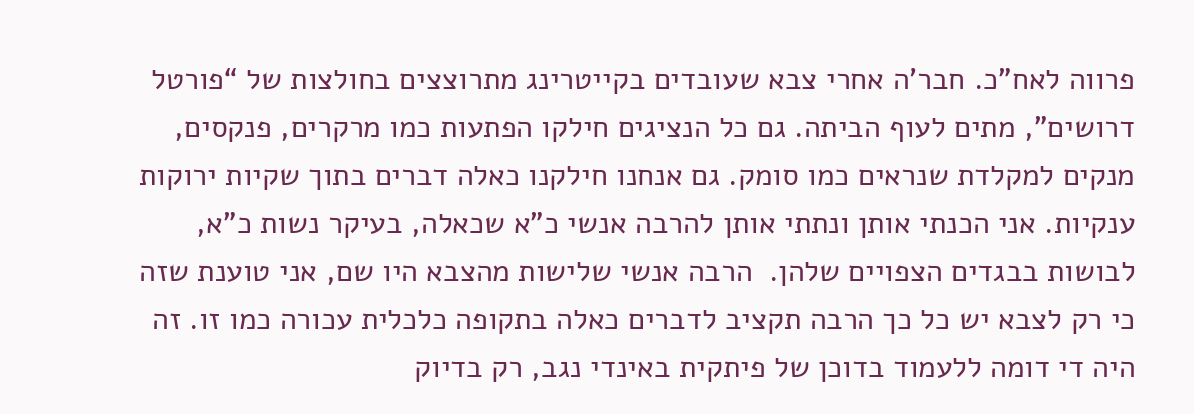פרווה לאח”כ. חבר’ה אחרי צבא שעובדים בקייטרינג מתרוצצים בחולצות של “פורטל דרושים”, מתים לעוף הביתה. גם כל הנציגים חילקו הפתעות כמו מרקרים, פנקסים, מנקים למקלדת שנראים כמו סומק. גם אנחנו חילקנו כאלה דברים בתוך שקיות ירוקות ענקיות. אני הכנתי אותן ונתתי אותן להרבה אנשי כ”א שכאלה, בעיקר נשות כ”א, לבושות בבגדים הצפויים שלהן.  הרבה אנשי שלישות מהצבא היו שם, אני טוענת שזה כי רק לצבא יש כל כך הרבה תקציב לדברים כאלה בתקופה כלכלית עכורה כמו זו. זה היה די דומה ללעמוד בדוכן של פיתקית באינדי נגב, רק בדיוק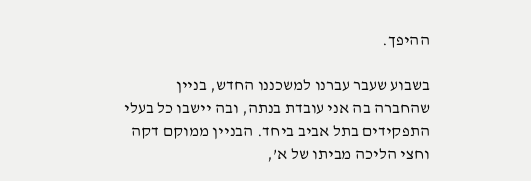ההיפך.

בשבוע שעבר עברנו למשכננו החדש, בניין שהחברה בה אני עובדת בנתה, ובה יישבו כל בעלי התפקידים בתל אביב ביחד. הבניין ממוקם דקה וחצי הליכה מביתו של א’,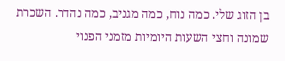בן הזוג שלי. כמה נוח, כמה מגניב, כמה נהדר. השכרת שמונה וחצי השעות היומיות מזמני הפנוי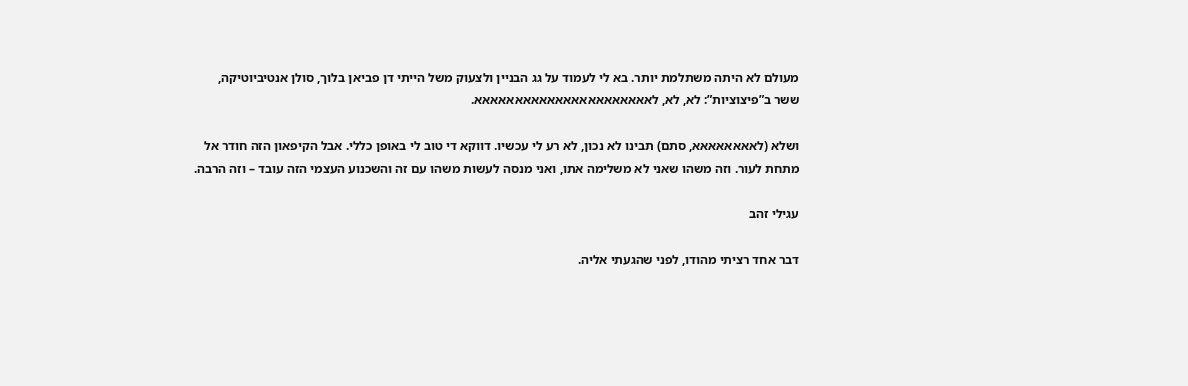מעולם לא היתה משתלמת יותר. בא לי לעמוד על גג הבניין ולצעוק משל הייתי דן פביאן בלוך, סולן אנטיביוטיקה, ששר ב”פיצוציות”: לא, לא, לאאאאאאאאאאאאאאאאאאאאאא.

ושלא (לאאאאאאאא, סתם) תבינו לא נכון, לא רע לי עכשיו. דווקא די טוב לי באופן כללי. אבל הקיפאון הזה חודר אל מתחת לעור. וזה משהו שאני לא משלימה אתו, ואני מנסה לעשות משהו עם זה והשכנוע העצמי הזה עובד – וזה הרבה.

עגילי זהב

דבר אחד רציתי מהודו, לפני שהגעתי אליה.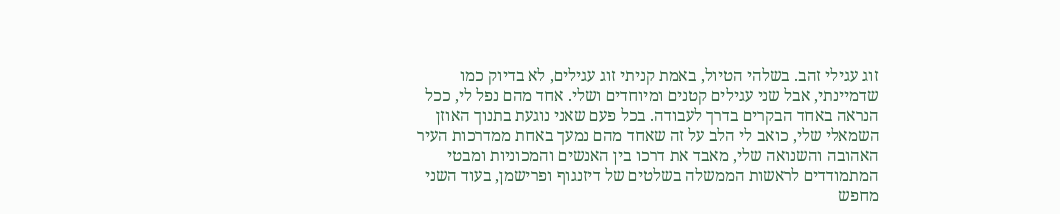זוג עגילי זהב. בשלהי הטיול, באמת קניתי זוג עגילים, לא בדיוק כמו שדמיינתי, אבל שני עגילים קטנים ומיוחדים ושלי. אחד מהם נפל לי, ככל הנראה באחד הבקרים בדרך לעבודה. בכל פעם שאני נוגעת בתנוך האוזן השמאלי שלי, כואב לי הלב על זה שאחד מהם נמעך באחת ממדרכות העיר האהובה והשנואה שלי, מאבד את דרכו בין האנשים והמכוניות ומבטי המתמודדים לראשות הממשלה בשלטים של דיזנגוף ופרישמן, בעוד השני מחפש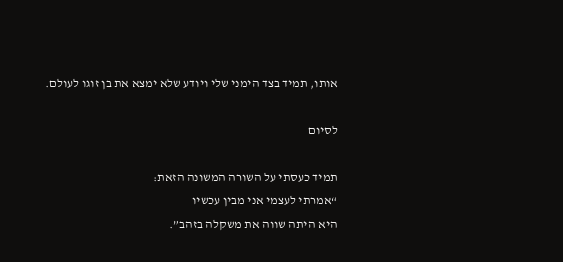אותו, תמיד בצד הימני שלי ויודע שלא ימצא את בן זוגו לעולם.

לסיום

תמיד כעסתי על השורה המשונה הזאת:
“אמרתי לעצמי אני מבין עכשיו
היא היתה שווה את משקלה בזהב”.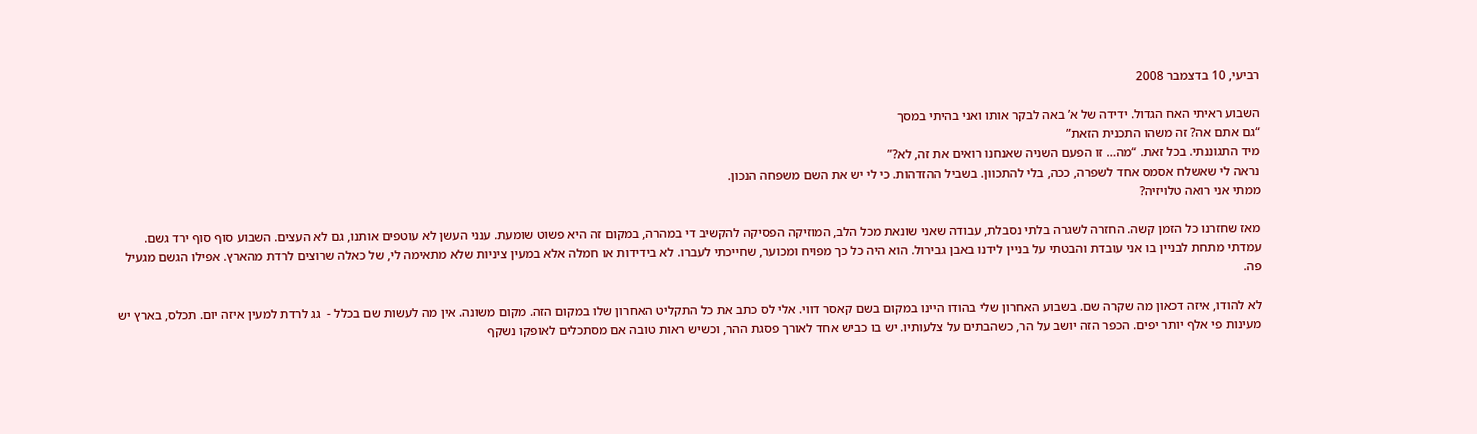רביעי, 10 בדצמבר 2008

השבוע ראיתי האח הגדול. ידידה של א’ באה לבקר אותו ואני בהיתי במסך
“גם אתם אה? זה משהו התכנית הזאת”
מיד התגוננתי. בכל זאת. “מה… זו הפעם השניה שאנחנו רואים את זה, לא?”
נראה לי שאשלח אסמס אחד לשפרה, ככה, בלי להתכוון. בשביל ההזדהות. כי לי יש את השם משפחה הנכון.
ממתי אני רואה טלויזיה?

מאז שחזרנו כל הזמן קשה. החזרה לשגרה בלתי נסבלת, עבודה שאני שונאת מכל הלב, המוזיקה הפסיקה להקשיב די במהרה, במקום זה היא פשוט שומעת. ענני העשן לא עוטפים אותנו, גם לא העצים. השבוע סוף סוף ירד גשם. עמדתי מתחת לבניין בו אני עובדת והבטתי על בניין לידנו באבן גבירול. הוא היה כל כך מפויח ומכוער, שחייכתי לעברו. לא בידידות או חמלה אלא במעין ציניות שלא מתאימה לי, של כאלה שרוצים לרדת מהארץ. אפילו הגשם מגעיל פה.

לא להודו, איזה דכאון מה שקרה שם. בשבוע האחרון שלי בהודו היינו במקום בשם קאסר דווי. אלי לס כתב את כל התקליט האחרון שלו במקום הזה. מקום משונה. אין מה לעשות שם בכלל -  גג לרדת למעין איזה יום. תכלס, בארץ יש מעינות פי אלף יותר יפים. הכפר הזה יושב על הר, כשהבתים על צלעותיו. יש בו כביש אחד לאורך פסגת ההר, וכשיש ראות טובה אם מסתכלים לאופקו נשקף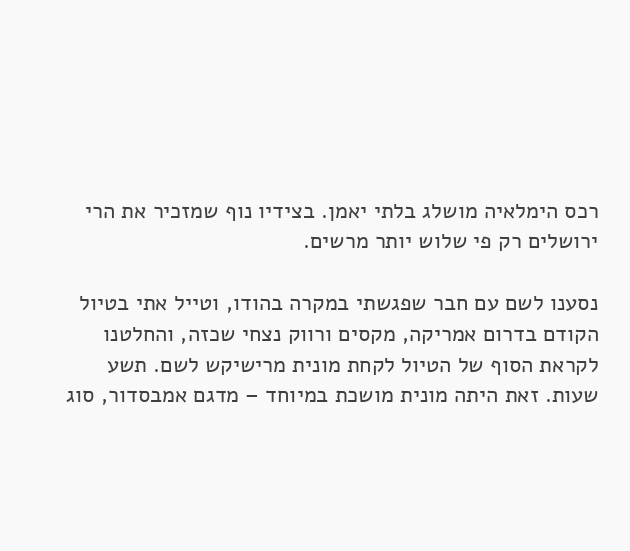רכס הימלאיה מושלג בלתי יאמן. בצידיו נוף שמזכיר את הרי ירושלים רק פי שלוש יותר מרשים.

נסענו לשם עם חבר שפגשתי במקרה בהודו, וטייל אתי בטיול הקודם בדרום אמריקה, מקסים ורווק נצחי שכזה, והחלטנו לקראת הסוף של הטיול לקחת מונית מרישיקש לשם. תשע שעות. זאת היתה מונית מושכת במיוחד – מדגם אמבסדור, סוג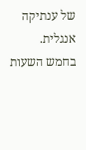של ענתיקה אנגלית.  בחמש השעות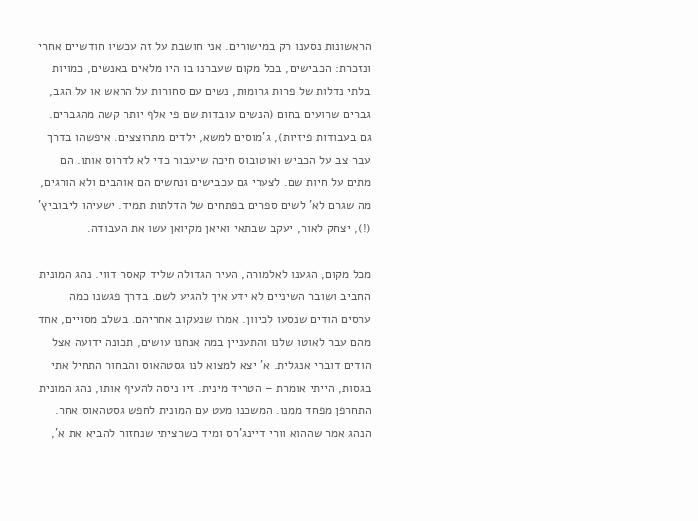הראשונות נסענו רק במישורים. אני חושבת על זה עכשיו חודשיים אחרי ונזכרת: הכבישים, בכל מקום שעברנו בו היו מלאים באנשים, כמויות בלתי נדלות של פרות גרומות, נשים עם סחורות על הראש או על הגב, גברים שרועים בחום (הנשים עובדות שם פי אלף יותר קשה מהגברים. גם בעבודות פיזיות), ג’מוסים למשא, ילדים מתרוצצים. איפשהו בדרך עבר צב על הכביש ואוטובוס חיכה שיעבור כדי לא לדרוס אותו. הם מתים על חיות שם. לצערי גם עכבישים ונחשים הם אוהבים ולא הורגים, מה שגרם לא’ לשים ספרים בפתחים של הדלתות תמיד. ישעיהו ליבוביץ’ (!), יצחק לאור, יעקב שבתאי ואיאן מקיואן עשו את העבודה.

מכל מקום, הגענו לאלמורה, העיר הגדולה שליד קאסר דווי. נהג המונית החביב ושובר השיניים לא ידע איך להגיע לשם. בדרך פגשנו כמה ערסים הודים שנסעו לכיוון. אמרו שנעקוב אחריהם. בשלב מסויים, אחד מהם עבר לאוטו שלנו והתעניין במה אנחנו עושים, תכונה ידועה אצל הודים דוברי אנגלית. א’ יצא למצוא לנו גסטהאוס והבחור התחיל אתי בגסות, הייתי אומרת – הטריד מינית. זיו ניסה להעיף אותו, נהג המונית התחרפן מפחד ממנו. המשכנו מעט עם המונית לחפש גסטהאוס אחר. הנהג אמר שההוא וורי דיינג’רס ומיד כשרציתי שנחזור להביא את א’,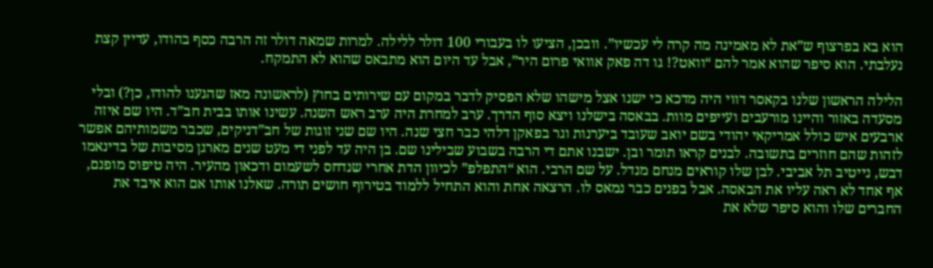הוא בא בפרצוף ש”את לא מאמינה מה קרה לי עכשיו”. וובכן, הציעו לו בעבורי 100 דולר ללילה. למרות שמאה דולר זה הרבה כסף בהודו, עדיין קצת נעלבתי. הוא סיפר שהוא אמר להם “וואט?! גו דה פאק אוואי פרום היר”, אבל עד היום הוא מתבאס שהוא לא התמקח.

הלילה הראשון שלנו בקאסר דווי היה מדכא כי ישנו אצל מישהו שלא הפסיק לדבר במקום עם שירותים בחוץ (לראשונה מאז שהגענו להודו, כן?) ובלי מסעדה באזור והיינו מורעבים ועייפים מוות. בבאסה בישלנו ויצא סוף הדרך. ערב למחרת היה ערב ראש השנה. עשינו אותו בבית חב”ד. היו שם איזה ארבעים איש כולל אמריקאי יהודי בשם יואב שעובד ביערנות וגר בפאקן דלהי כבר חצי שנה. היו שם שני זוגות של חב”דניקים, שכבר משמותיהם אפשר לזהות שהם חוזרים בתשובה. לבנים קראו תומר ובן. ישבנו אתם די הרבה בשבוע שבילינו שם. בן היה עד לפני די מעט שנים מארגן מסיבות של בדינאמו דבש, נייטיב תל אביבי. לבן שלו קוראים מנחם מנדל. על שם הרבי. הוא “התפלפ” לכיוון הדת אחרי שנדחס לשעמום ודכאון מהעיר. היה טיפוס מופנם, אף אחד לא ראה עליו את הבאסה. אבל בפנים כבר נמאס לו. הרצאה אחת והוא התחיל ללמוד בטירוף חושים תורה. שאלנו אותו אם הוא איבד את החברים שלו והוא סיפר שלא את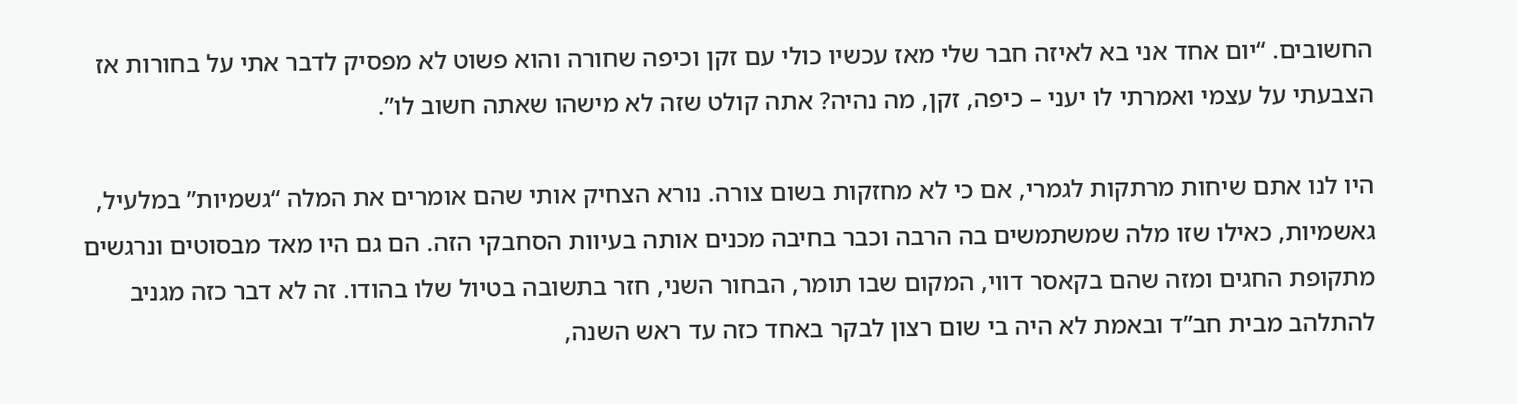החשובים. “יום אחד אני בא לאיזה חבר שלי מאז עכשיו כולי עם זקן וכיפה שחורה והוא פשוט לא מפסיק לדבר אתי על בחורות אז הצבעתי על עצמי ואמרתי לו יעני – כיפה, זקן, מה נהיה? אתה קולט שזה לא מישהו שאתה חשוב לו”.

היו לנו אתם שיחות מרתקות לגמרי, אם כי לא מחזקות בשום צורה. נורא הצחיק אותי שהם אומרים את המלה “גשמיות” במלעיל, גאשמיות, כאילו שזו מלה שמשתמשים בה הרבה וכבר בחיבה מכנים אותה בעיוות הסחבקי הזה. הם גם היו מאד מבסוטים ונרגשים מתקופת החגים ומזה שהם בקאסר דווי, המקום שבו תומר, הבחור השני, חזר בתשובה בטיול שלו בהודו. זה לא דבר כזה מגניב להתלהב מבית חב”ד ובאמת לא היה בי שום רצון לבקר באחד כזה עד ראש השנה,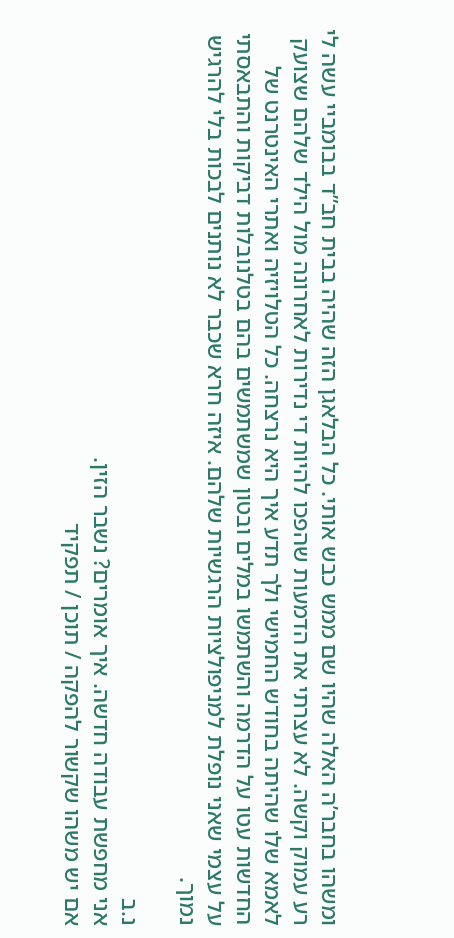ומשהו בחבר’ה האלה שהיו שם ממש כבש אותי. כל הבלאגן הזה שהיה בבית חב”ד בבומביי עשה לי רע עמוק וקשה. לא עצרתי את הדמעות שהפכו להיות די נדירות לאחרונה מול הילד שלהם שצועק לאמא שלו שהיתה בחודש החמישי ולך תדע איך היא נרצחה. כל הטלויזיה ואתרי האינטרנט של החדשות עטו על הדרמה והשתמשו במלים ובטון שמשתמשים בהם בטלנובלות דביקות והתבאסתי על עצמי שאני נופלת למניפולציות הרגשיות שלהם. איזה חרא שכבר לא נותנים לבכות בלי להרגיש נמוך.

נ.ב
אני מחפשת עבודה חדשה. איך אומרים? נשבר הזין.
אם יש משהו שקשור להפקה / תוכן / תפקיד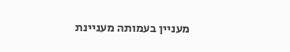מעניין בעמותה מעניינת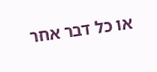או כל דבר אחר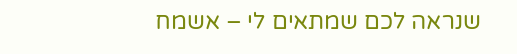שנראה לכם שמתאים לי – אשמח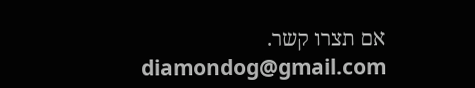אם תצרו קשר.
diamondog@gmail.com